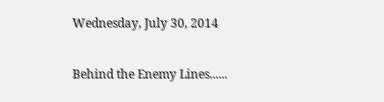Wednesday, July 30, 2014

Behind the Enemy Lines......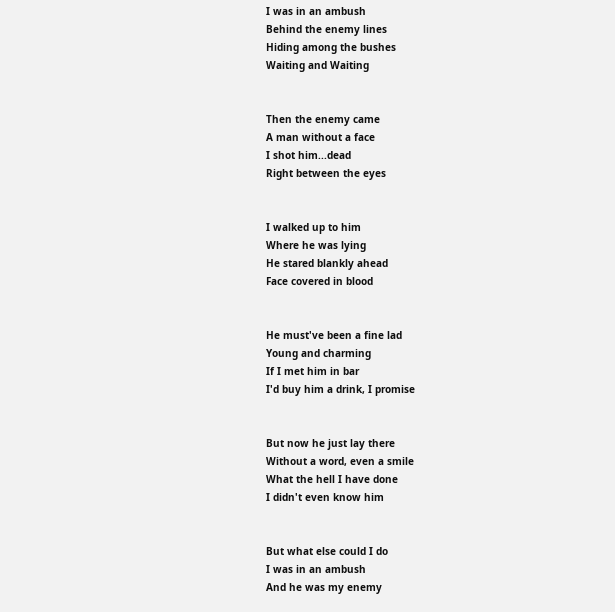I was in an ambush
Behind the enemy lines
Hiding among the bushes
Waiting and Waiting


Then the enemy came
A man without a face
I shot him...dead
Right between the eyes


I walked up to him
Where he was lying
He stared blankly ahead
Face covered in blood


He must've been a fine lad
Young and charming
If I met him in bar
I'd buy him a drink, I promise


But now he just lay there
Without a word, even a smile
What the hell I have done
I didn't even know him


But what else could I do
I was in an ambush
And he was my enemy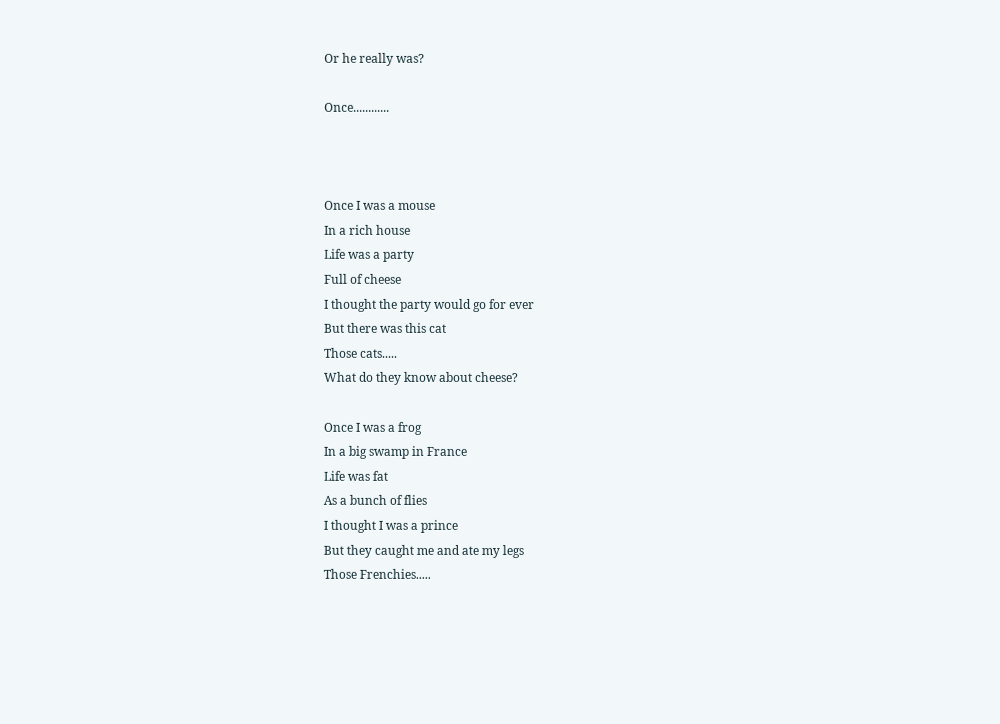Or he really was?

Once............



Once I was a mouse
In a rich house
Life was a party
Full of cheese
I thought the party would go for ever
But there was this cat
Those cats.....
What do they know about cheese?

Once I was a frog
In a big swamp in France
Life was fat
As a bunch of flies
I thought I was a prince
But they caught me and ate my legs
Those Frenchies.....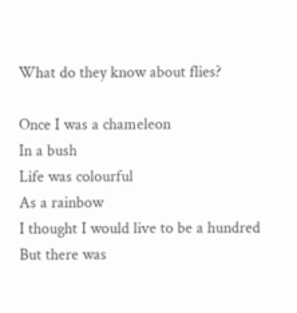What do they know about flies?

Once I was a chameleon
In a bush
Life was colourful
As a rainbow
I thought I would live to be a hundred
But there was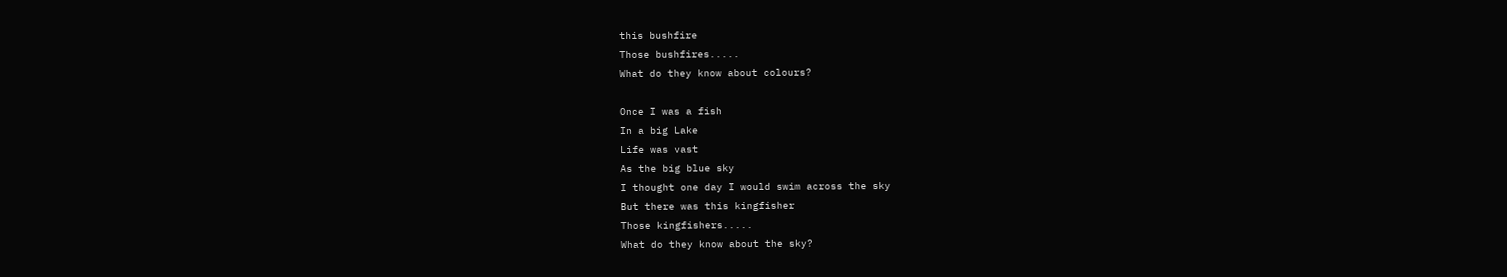this bushfire
Those bushfires.....
What do they know about colours?

Once I was a fish
In a big Lake
Life was vast
As the big blue sky
I thought one day I would swim across the sky
But there was this kingfisher
Those kingfishers.....
What do they know about the sky?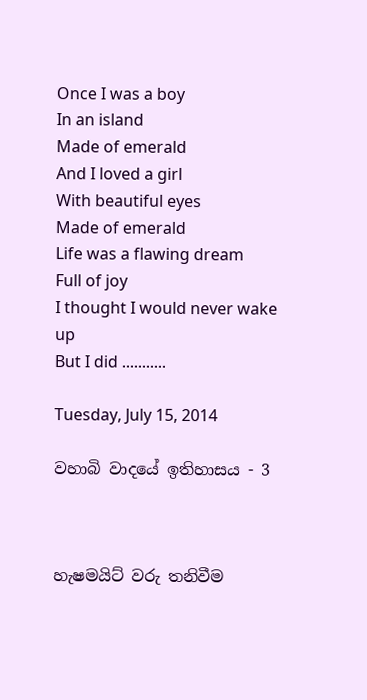Once I was a boy
In an island
Made of emerald
And I loved a girl
With beautiful eyes
Made of emerald
Life was a flawing dream
Full of joy
I thought I would never wake up
But I did ...........

Tuesday, July 15, 2014

වහාබි වාදයේ ඉතිහාසය - 3



හැෂමයිට් වරු තනිවීම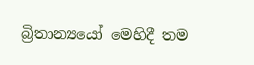බ්‍රිතාන්‍යයෝ මෙහිදී තම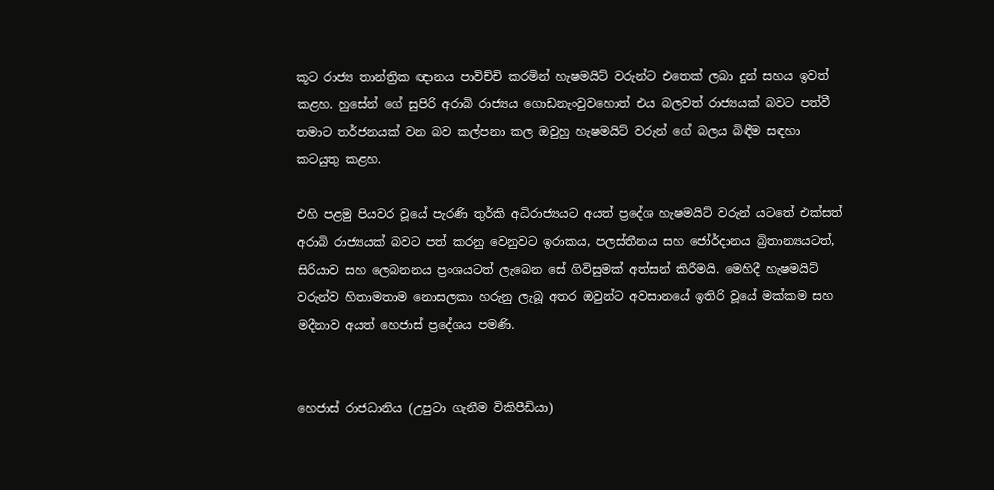කූට රාජ්‍ය තාන්ත්‍රික ඥානය පාවිච්චි කරමින් හැෂමයිට් වරුන්ට එතෙක් ලබා දුන් සහය ඉවත් කළහ. හුසේන් ගේ සුපිරි අරාබි රාජ්‍යය ගොඩනැංවුවහොත් එය බලවත් රාජ්‍යයක් බවට පත්වී තමාට තර්ජනයක් වන බව කල්පනා කල ඔවුහු හැෂමයිට් වරුන් ගේ බලය බිඳීම සඳහා කටයුතු කළහ.

එහි පළමු පියවර වූයේ පැරණි තුර්කි අධිරාජ්‍යයට අයත් ප්‍රදේශ හැෂමයිට් වරුන් යටතේ එක්සත් අරාබි රාජ්‍යයක් බවට පත් කරනු වෙනුවට ඉරාකය, පලස්තීනය සහ ජෝර්දානය බ්‍රිතාන්‍යයටත්, සිරියාව සහ ලෙබනනය ප්‍රංශයටත් ලැබෙන සේ ගිවිසුමක් අත්සන් කිරීමයි. මෙහිදී හැෂමයිට් වරුන්ව හිතාමතාම නොසලකා හරුනු ලැබූ අතර ඔවුන්ට අවසානයේ ඉතිරි වූයේ මක්කම සහ මදීනාව අයත් හෙජාස් ප්‍රදේශය පමණි.


හෙජාස් රාජධානිය (උපුටා ගැනීම විකිපීඩියා)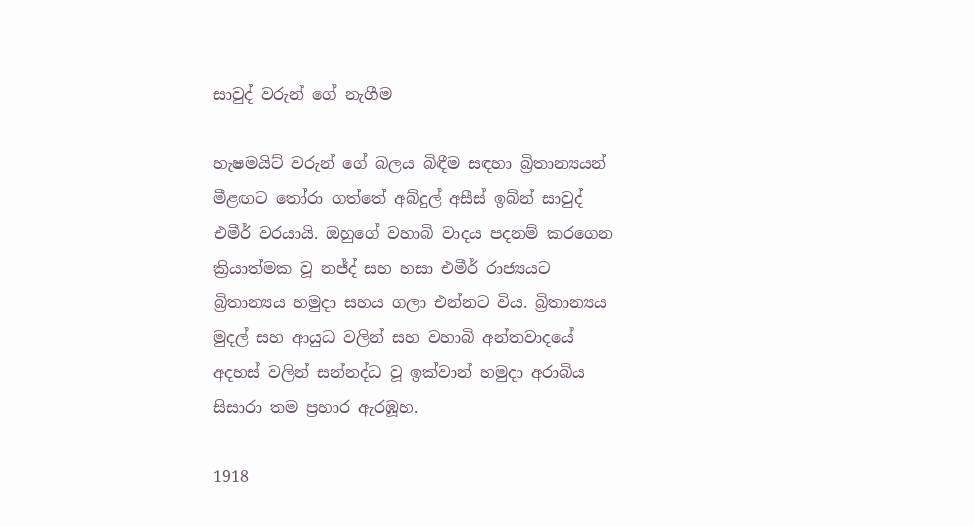සාවුද් වරුන් ගේ නැගීම

හැෂමයිට් වරුන් ගේ බලය බිඳීම සඳහා බ්‍රිතාන්‍යයන් මීළඟට තෝරා ගත්තේ අබ්දුල් අසීස් ඉබ්න් සාවුද් එමීර් වරයායි. ඔහුගේ වහාබි වාදය පදනම් කරගෙන ක්‍රියාත්මක වූ නජ්ද් සහ හසා එමීර් රාජ්‍යයට බ්‍රිතාන්‍යය හමුදා සහය ගලා එන්නට විය. බ්‍රිතාන්‍යය මුදල් සහ ආයුධ වලින් සහ වහාබි අන්තවාදයේ අදහස් වලින් සන්නද්ධ වූ ඉක්වාන් හමුදා අරාබිය සිසාරා තම ප්‍රහාර ඇරඹූහ.

1918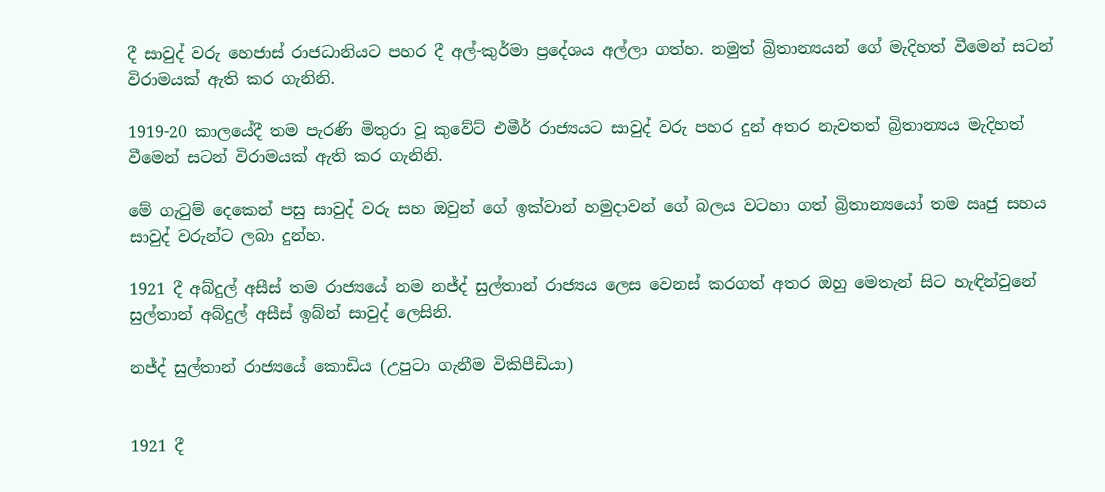දී සාවුද් වරු හෙජාස් රාජධානියට පහර දී අල්-කුර්මා ප්‍රදේශය අල්ලා ගත්හ. නමුත් බ්‍රිතාන්‍යයන් ගේ මැදිහත් වීමෙන් සටන් විරාමයක් ඇති කර ගැනිනි.

1919-20 කාලයේදී තම පැරණි මිතුරා වූ කුවේට් එමීර් රාජ්‍යයට සාවුද්‍ වරු පහර දුන් අතර නැවතත් බ්‍රිතාන්‍යය මැදිහත් වීමෙන් සටන් විරාමයක් ඇති කර ගැනිනි.

මේ ගැටුම් දෙකෙන් පසු සාවුද් වරු සහ ඔවුන් ගේ ඉක්වාන් හමුදාවන් ගේ බලය වටහා ගත් බ්‍රිතාන්‍යයෝ තම ඍජු සහය සාවුද් වරුන්ට ලබා දුන්හ.

1921 දී අබ්දුල් අසීස් තම රාජ්‍යයේ නම නජ්ද් සුල්තාන් රාජ්‍යය ලෙස වෙනස් කරගත් අතර ඔහු මෙතැන් සිට හැඳින්වුනේ සුල්තාන් අබ්දුල් අසීස් ඉබ්න් සාවුද් ලෙසිනි.

නජ්ද් සුල්තාන් රාජ්‍යයේ කොඩිය (උපුටා ගැනීම විකිපීඩියා)


1921 දී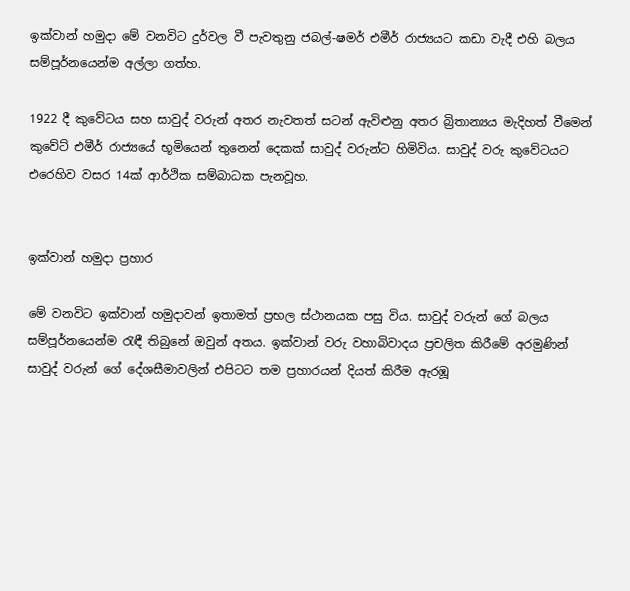ඉක්වාන් හමුදා මේ වනවිට දුර්වල වී පැවතුනු ජබල්-ෂමර් එමීර් රාජ්‍යයට කඩා වැදී එහි බලය සම්පූර්නයෙන්ම අල්ලා ගත්හ.

1922 දී කුවේටය සහ සාවුද් වරුන් අතර නැවතත් සටන් ඇවිළුනු අතර බ්‍රිතාන්‍යය මැදිහත් වීමෙන් කුවේට් එමීර් රාජ්‍යයේ භූමියෙන් තුනෙන් දෙකක් සාවුද් වරුන්ට හිමිවිය. සාවුද් වරු කුවේටයට එරෙහිව වසර 14ක් ආර්ථික සම්බාධක පැනවූහ.


ඉක්වාන් හමුදා ප්‍රහාර

මේ වනවිට ඉක්වාන් හමුදාවන් ඉතාමත් ප්‍රභල ස්ථානයක පසු විය. සාවුද් වරුන් ගේ බලය සම්පූර්නයෙන්ම රැඳී තිබුනේ ඔවුන් අතය. ඉක්වාන් වරු වහාබිවාදය ප්‍රචලිත කිරීමේ අරමුණින් සාවුද් වරුන් ගේ දේශසීමාවලින් එපිටට තම ප්‍රහාරයන් දියත් කිරීම ඇරඹූ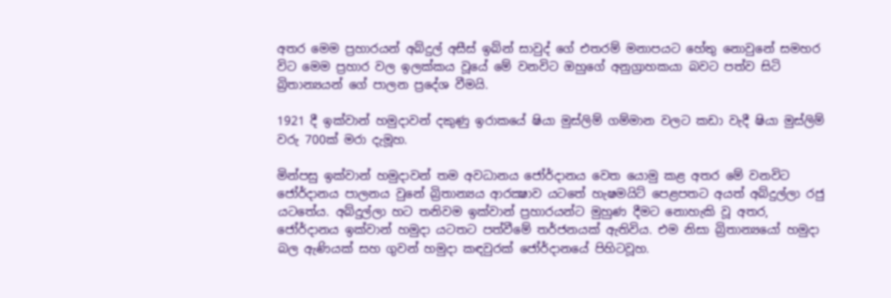අතර මෙම ප්‍රහාරයන් අබ්දුල් අසීස් ඉබ්න් සාවුද් ගේ එතරම් මනාපයට හේතු නොවුනේ සමහර විට මෙම ප්‍රහාර වල ඉලක්කය වූයේ මේ වනවිට ඔහුගේ අනුග්‍රාහකයා බවට පත්ව සිටි බ්‍රිතාන්‍යයන් ගේ පාලන ප්‍රදේශ වීමයි.

1921 දී ඉක්වාන් හමුදාවන් දකුණු ඉරාකයේ ෂියා මුස්ලිම් ගම්මාන වලට කඩා වැදී ෂියා මුස්ලිම් වරු 700ක් මරා දැමූහ.

මින්පසු ඉක්වාන් හමුදාවන් තම අවධානය ජෝර්දානය වෙත යොමු කළ අතර මේ වනවිට ජෝර්දානය පාලනය වුනේ බ්‍රිතාන්‍යය ආරක්‍ෂාව යටතේ හැෂමයිට් පෙළපතට අයත් අබ්දුල්ලා රජු යටතේය. අබ්දුල්ලා හට තනිවම ඉක්වාන් ප්‍රහාරයන්ට මුහුණ දීමට නොහැකි වූ අතර, ජෝර්දානය ඉක්වාන් හමුදා යටතට පත්වීමේ තර්ජනයක් ඇතිවිය. එම නිසා බ්‍රිතාන්‍යයෝ හමුදා බල ඇණියක් සහ ගුවන් හමුදා කඳවුරක් ජෝර්දානයේ පිහිටවූහ.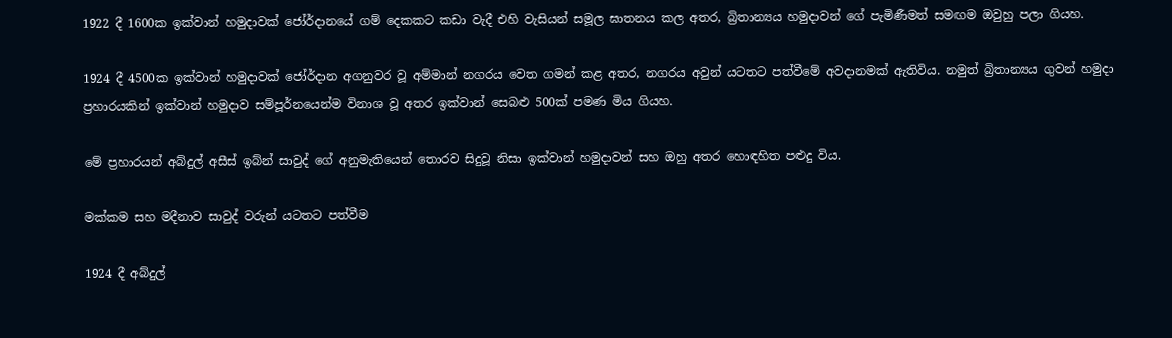1922 දී 1600ක ඉක්වාන් හමුදාවක් ජෝර්දානයේ ගම් දෙකකට කඩා වැදී එහි වැසියන් සමූල ඝාතනය කල අතර, බ්‍රිතාන්‍යය හමුදාවන් ගේ පැමිණීමත් සමඟම ඔවුහු පලා ගියහ.

1924 දී 4500ක ඉක්වාන් හමුදාවක් ජෝර්දාන අගනුවර වූ අම්මාන් නගරය වෙත ගමන් කළ අතර, නගරය අවුන් යටතට පත්වීමේ අවදානමක් ඇතිවිය. නමුත් බ්‍රිතාන්‍යය ගුවන් හමුදා ප්‍රහාරයකින් ඉක්වාන් හමුදාව සම්පූර්නයෙන්ම විනාශ වූ අතර ඉක්වාන් සෙබළු 500ක් පමණ මිය ගියහ.

මේ ප්‍රහාරයන් අබ්දුල් අසීස් ඉබ්න් සාවුද් ගේ අනුමැතියෙන් තොරව සිදුවූ නිසා ඉක්වාන් හමුදාවන් සහ ඔහු අතර හොඳහිත පළුදු විය.

මක්කම සහ මදීනාව සාවුද් වරුන් යටතට පත්වීම

1924 දී අබ්දුල්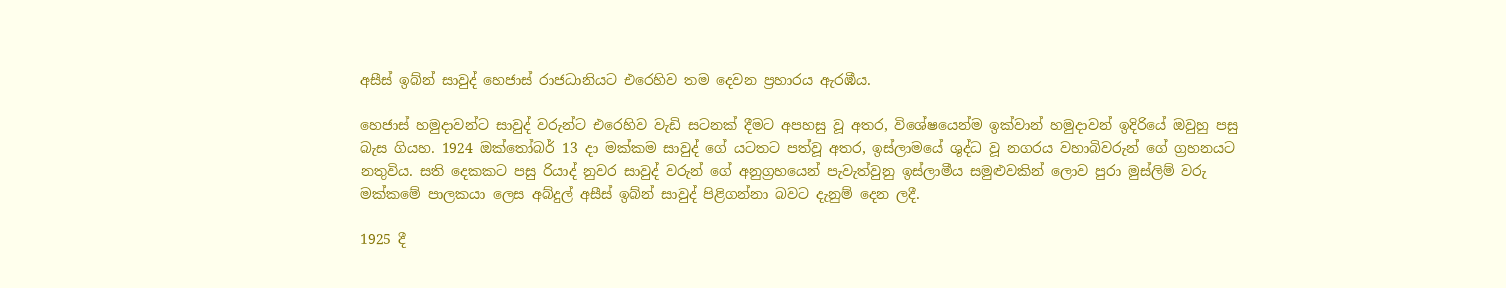අසීස් ඉබ්න් සාවුද් හෙජාස් රාජධානියට එරෙහිව තම දෙවන ප්‍රහාරය ඇරඹීය.

හෙජාස් හමුදාවන්ට සාවුද් වරුන්ට එරෙහිව වැඩි සටනක් දීමට අපහසු වූ අතර, විශේෂයෙන්ම ඉක්වාන් හමුදාවන් ඉදිරියේ ඔවුහු පසු බැස ගියහ. 1924 ඔක්තෝබර් 13 දා මක්කම සාවුද් ගේ යටතට පත්වූ අතර, ඉස්ලාමයේ ශුද්ධ වූ නගරය වහාබිවරුන් ගේ ග්‍රහනයට නතුවිය. සති දෙකකට පසු රියාද් නුවර සාවුද් වරුන් ගේ අනුග්‍රහයෙන් පැවැත්වුනු ඉස්ලාමීය සමුළුවකින් ලොව පුරා මුස්ලිම් වරු මක්කමේ පාලකයා ලෙස අබ්දුල් අසීස් ඉබ්න් සාවුද් පිළිගන්නා බවට දැනුම් දෙන ලදී.

1925 දී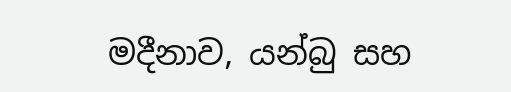මදීනාව, යන්බු සහ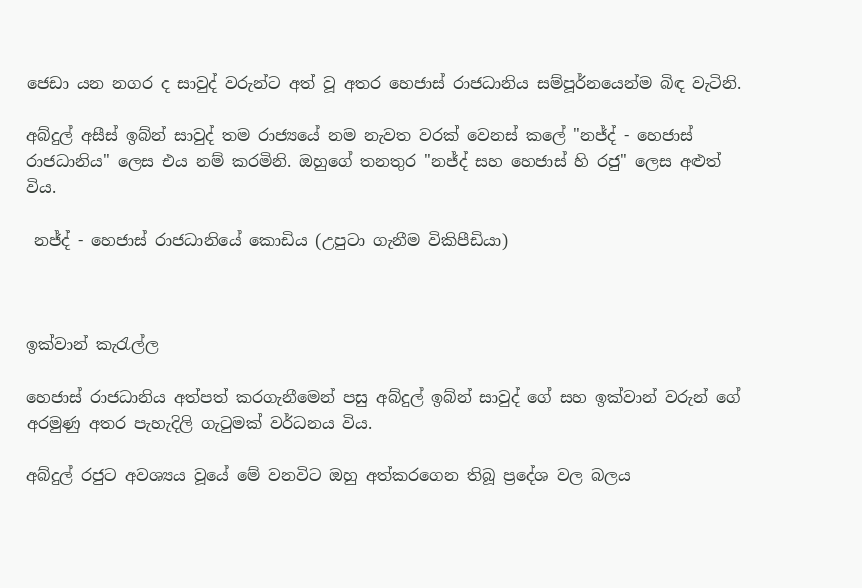ජෙඩා යන නගර ද සාවුද් වරුන්ට අත් වූ අතර හෙජාස් රාජධානිය සම්පූර්නයෙන්ම බිඳ වැටිනි.

අබ්දුල් අසීස් ඉබ්න් සාවුද් තම රාජ්‍යයේ නම නැවත වරක් වෙනස් කලේ "නජ්ද් - හෙජාස් රාජධානිය" ලෙස එය නම් කරමිනි. ඔහුගේ තනතුර "නජ්ද් සහ හෙජාස් හි රජු" ලෙස අළුත් විය.

 නජ්ද් - හෙජාස් රාජධානියේ කොඩිය (උපුටා ගැනීම විකිපීඩියා)



ඉක්වාන් කැරැල්ල

හෙජාස් රාජධානිය අත්පත් කරගැනීමෙන් පසු අබ්දුල් ඉබ්න් සාවුද් ගේ සහ ඉක්වාන් වරුන් ගේ අරමුණු අතර පැහැදිලි ගැටුමක් වර්ධනය විය.

අබ්දුල් රජුට අවශ්‍යය වූයේ මේ වනවිට ඔහු අත්කරගෙන තිබූ ප්‍රදේශ වල බලය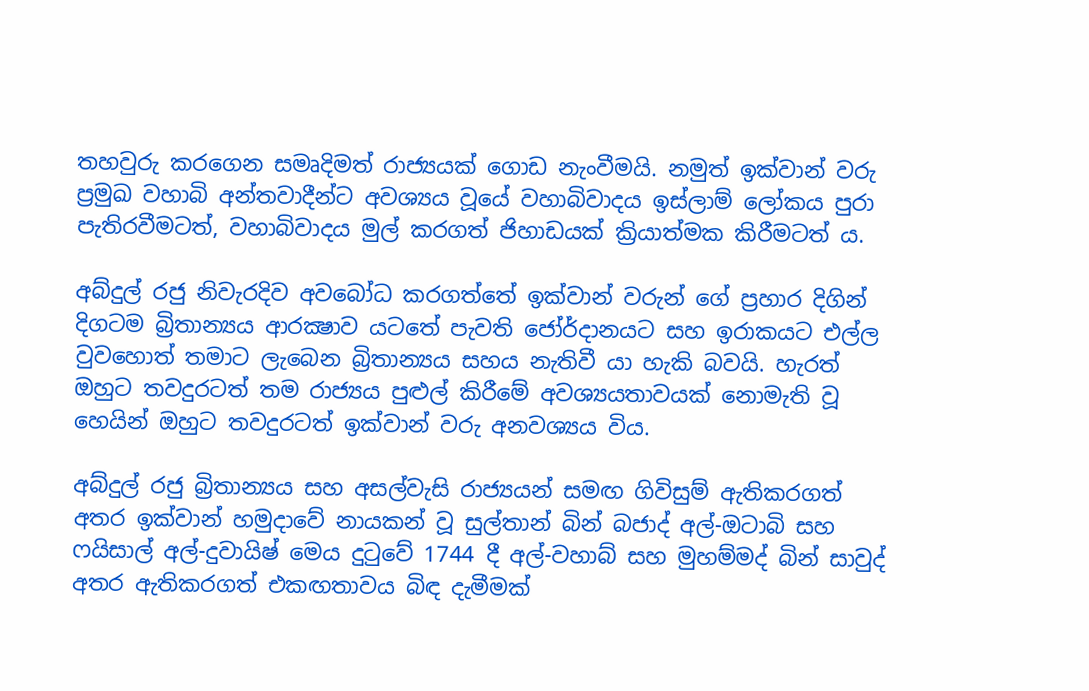තහවුරු කරගෙන සමෘදිමත් රාජ්‍යයක් ගොඩ නැංවීමයි. නමුත් ඉක්වාන් වරු ප්‍රමුඛ වහාබි අන්තවාදීන්ට අවශ්‍යය වූයේ වහාබිවාදය ඉස්ලාම් ලෝකය පුරා පැතිරවීමටත්, වහාබිවාදය මුල් කරගත් ජිහාඩයක් ක්‍රියාත්මක කිරීමටත් ය.

අබ්දුල් රජු නිවැරදිව අවබෝධ කරගත්තේ ඉක්වාන් වරුන් ගේ ප්‍රහාර දිගින් දිගටම බ්‍රිතාන්‍යය ආරක්‍ෂාව යටතේ පැවති ජෝර්දානයට සහ ඉරාකයට එල්ල වුවහොත් තමාට ලැබෙන බ්‍රිතාන්‍යය සහය නැතිවී යා හැකි බවයි. හැරත් ඔහුට තවදුරටත් තම රාජ්‍යය පුළුල් කිරීමේ අවශ්‍යයතාවයක් නොමැති වූ හෙයින් ඔහුට තවදුරටත් ඉක්වාන් වරු අනවශ්‍යය විය.

අබ්දුල් රජු බ්‍රිතාන්‍යය සහ අසල්වැසි රාජ්‍යයන් සමඟ ගිවිසුම් ඇතිකරගත් අතර ඉක්වාන් හමුදාවේ නායකන් වූ සුල්තාන් බින් බජාද් අල්-ඔටාබි සහ ෆයිසාල් අල්-දුවායිෂ් මෙය දුටුවේ 1744 දී අල්-වහාබ් සහ මුහම්මද් බින් සාවුද් අතර ඇතිකරගත් එකඟතාවය බිඳ දැමීමක්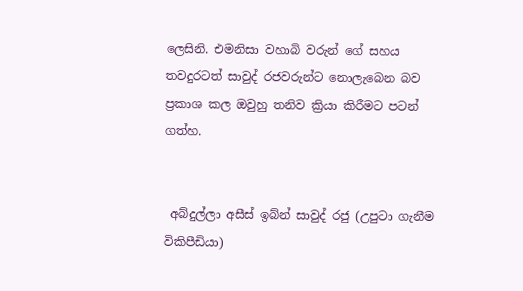ලෙසිනි. එමනිසා වහාබි වරුන් ගේ සහය තවදුරටත් සාවුද් රජවරුන්ට නොලැබෙන බව ප්‍රකාශ කල ඔවුහු තනිව ක්‍රියා කිරීමට පටන් ගත්හ.


 අබ්දුල්ලා අසීස් ඉබ්න් සාවුද් රජු (උපුටා ගැනීම විකිපීඩියා)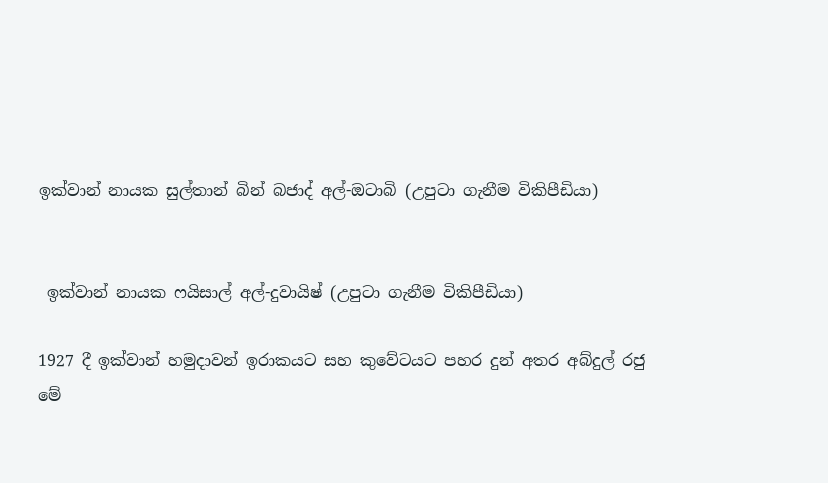ඉක්වාන් නායක සුල්තාන් බින් බජාද් අල්-ඔටාබි (උපුටා ගැනීම විකිපීඩියා)


 ඉක්වාන් නායක ෆයිසාල් අල්-දුවායිෂ් (උපුටා ගැනීම විකිපීඩියා)

1927 දී ඉක්වාන් හමුදාවන් ඉරාකයට සහ කුවේටයට පහර දුන් අතර අබ්දුල් රජු මේ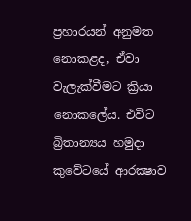ප්‍රහාරයන් අනුමත නොකළද, ඒවා වැලැක්වීමට ක්‍රියා නොකලේය. එවිට බ්‍රිතාන්‍යය හමුදා කුවේටයේ ආරක්‍ෂාව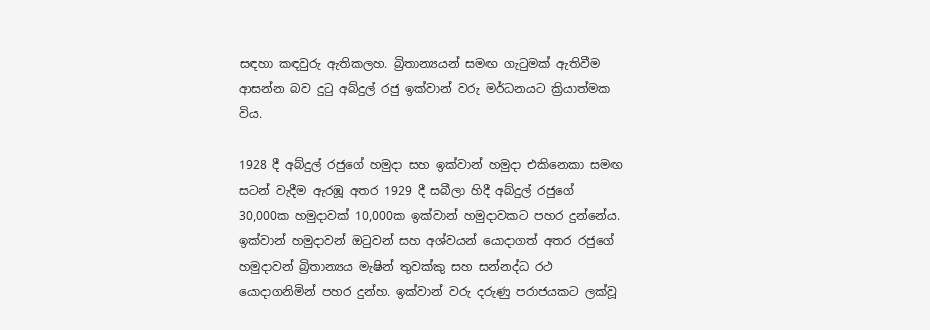සඳහා කඳවුරු ඇතිකලහ. බ්‍රිතාන්‍යයන් සමඟ ගැටුමක් ඇතිවීම ආසන්න බව දුටු අබ්දුල් රජු ඉක්වාන් වරු මර්ධනයට ක්‍රියාත්මක විය.

1928 දී අබ්දුල් රජුගේ හමුදා සහ ඉක්වාන් හමුදා එකිනෙකා සමඟ සටන් වැදීම ඇරඹූ අතර 1929 දී සබීලා හිදී අබ්දුල් රජුගේ 30,000ක හමුදාවක් 10,000ක ඉක්වාන් හමුදාවකට පහර දුන්නේය. ඉක්වාන් හමුදාවන් ඔටුවන් සහ අශ්වයන් යොදාගත් අතර රජුගේ හමුදාවන් බ්‍රිතාන්‍යය මැෂින් තුවක්කු සහ සන්නද්ධ රථ යොදාගනිමින් පහර දුන්හ. ඉක්වාන් වරු දරුණු පරාජයකට ලක්වූ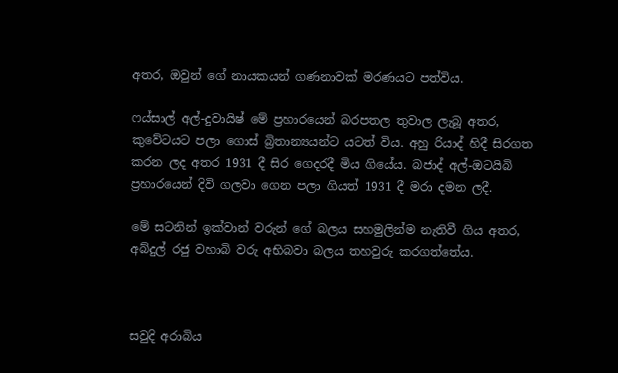අතර, ඔවුන් ගේ නායකයන් ගණනාවක් මරණයට පත්විය.

ෆය්සාල් අල්-දුවායිෂ් මේ ප්‍රහාරයෙන් බරපතල තුවාල ලැබූ අතර, කුවේටයට පලා ගොස් බ්‍රිතාන්‍යයන්ට යටත් විය. අහු රියාද් හිදී සිරගත කරන ලද අතර 1931 දී සිර ගෙදරදී මිය ගියේය. බජාද් අල්-ඔටයිබි ප්‍රහාරයෙන් දිවි ගලවා ගෙන පලා ගියත් 1931 දී මරා දමන ලදී.

මේ සටනින් ඉක්වාන් වරුන් ගේ බලය සහමුලින්ම නැතිවී ගිය අතර, අබ්දුල් රජු වහාබි වරු අභිබවා බලය තහවුරු කරගත්තේය.



සවුදි අරාබිය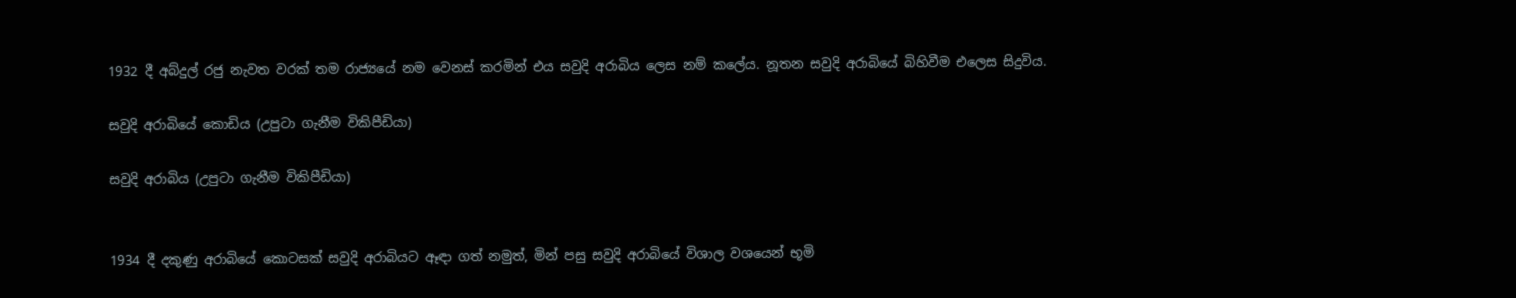1932 දී අබ්දුල් රජු නැවත වරක් තම රාජ්‍යයේ නම වෙනස් කරමින් එය සවුදි අරාබිය ලෙස නම් කලේය. නූතන සවුදි අරාබියේ බිහිවීම එලෙස සිදුවිය.

සවුදි අරාබියේ කොඩිය (උපුටා ගැනීම විකිපීඩියා)

සවුදි අරාබිය (උපුටා ගැනීම විකිපීඩියා)


1934 දී දකුණු අරාබියේ කොටසක් සවුදි අරාබියට ඈඳා ගත් නමුත්, මින් පසු සවුදි අරාබියේ විශාල වශයෙන් භූමි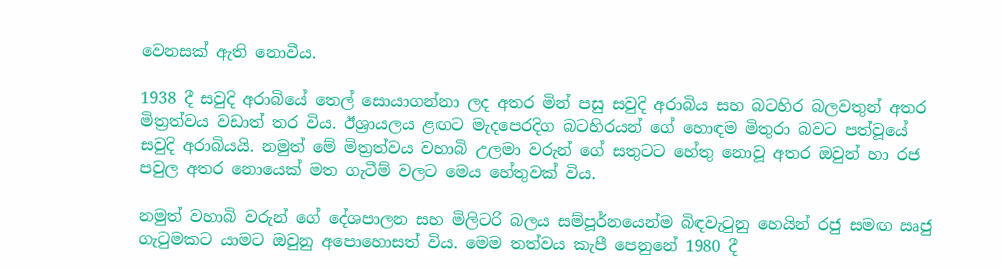වෙනසක් ඇති නොවීය.

1938 දී සවුදි අරාබියේ තෙල් සොයාගන්නා ලද අතර මින් පසු සවුදි අරාබිය සහ බටහිර බලවතුන් අතර මිත්‍රත්වය වඩාත් තර විය. ඊශ්‍රායලය ළඟට මැදපෙරදිග බටහිරයන් ගේ හොඳම මිතුරා බවට පත්වූයේ සවුදි අරාබියයි. නමුත් මේ මිත්‍රත්වය වහාබි උලමා වරුන් ගේ සතුටට හේතු නොවූ අතර ඔවුන් හා රජ පවුල අතර නොයෙක් මත ගැටීම් වලට මෙය හේතුවක් විය.

නමුත් වහාබි වරුන් ගේ දේශපාලන සහ මිලිටරි බලය සම්පූර්නයෙන්ම බිඳවැටුනු හෙයින් රජු සමඟ ඍජු ගැටුමකට යාමට ඔවුනු අපොහොසත් විය. මෙම තත්වය කැපී පෙනුනේ 1980 දී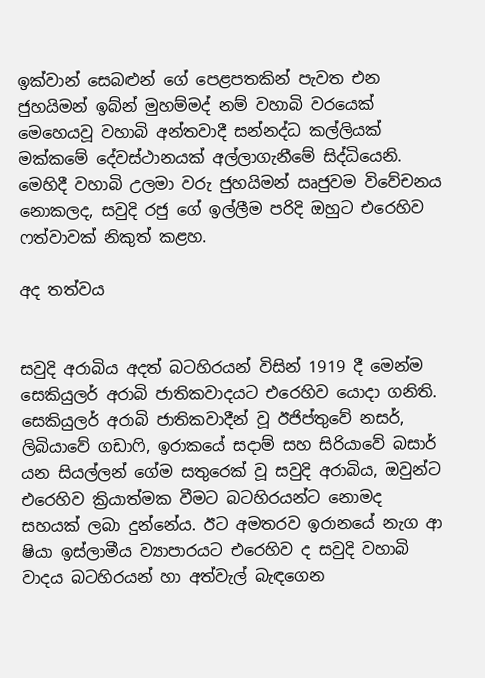ඉක්වාන් සෙබළුන් ගේ පෙළපතකින් පැවත එන ජුහයිමන් ඉබ්න් මුහම්මද් නම් වහාබි වරයෙක් මෙහෙයවූ වහාබි අන්තවාදී සන්නද්ධ කල්ලියක් මක්කමේ දේවස්ථානයක් අල්ලාගැනීමේ සිද්ධියෙනි. මෙහිදී වහාබි උලමා වරු ජුහයිමන් ඍජුවම විවේචනය නොකලද, සවුදි රජු ගේ ඉල්ලීම පරිදි ඔහුට එරෙහිව ෆත්වාවක් නිකුත් කළහ.

අද තත්වය


සවුදි අරාබිය අදත් බටහිරයන් විසින් 1919 දී මෙන්ම සෙකියුලර් අරාබි ජාතිකවාදයට එරෙහිව යොදා ගනිති. සෙකියුලර් අරාබි ජාතිකවාදීන් වූ ඊජිප්තුවේ නසර්, ලිබියාවේ ගඩාෆි, ඉරාකයේ සදාම් සහ සිරියාවේ බසාර් යන සියල්ලන් ගේම සතුරෙක් වූ සවුදි අරාබිය, ඔවුන්ට එරෙහිව ක්‍රියාත්මක වීමට බටහිරයන්ට නොමද සහයක් ලබා දුන්නේය. ඊට අමතරව ඉරානයේ නැග ආ ෂියා ඉස්ලාමීය ව්‍යාපාරයට එරෙහිව ද සවුදි වහාබි වාදය බටහිරයන් හා අත්වැල් බැඳගෙන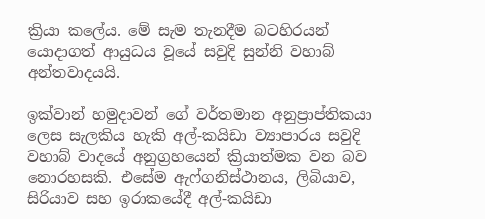ක්‍රියා කලේය. මේ සැම තැනදීම බටහිරයන් යොදාගත් ආයුධය වූයේ සවුදි සුන්නි වහාබ් අන්තවාදයයි.

ඉක්වාන් හමුදාවන් ගේ වර්තමාන අනුප්‍රාප්තිකයා ලෙස සැලකිය හැකි අල්-කයිඩා ව්‍යාපාරය සවුදි වහාබ් වාදයේ අනුග්‍රහයෙන් ක්‍රියාත්මක වන බව නොරහසකි. එසේම ඇෆ්ගනිස්ථානය, ලිබියාව, සිරියාව සහ ඉරාකයේදී අල්-කයිඩා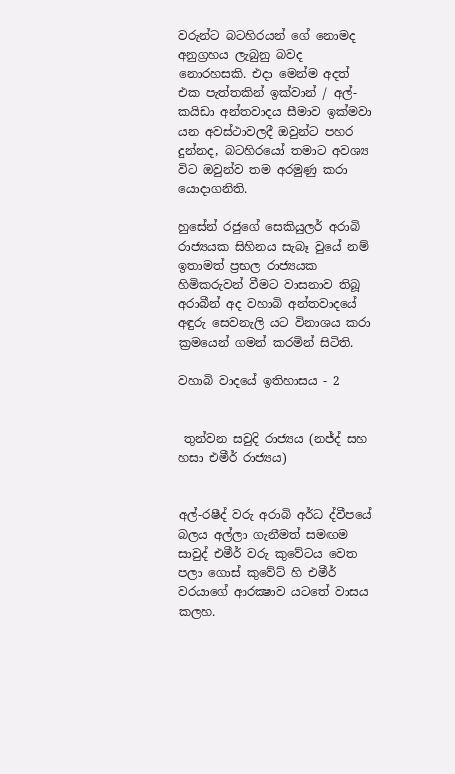වරුන්ට බටහිරයන් ගේ නොමද අනුග්‍රහය ලැබුනු බවද නොරහසකි. එදා මෙන්ම අදත් එක පැත්තකින් ඉක්වාන් / අල්-කයිඩා අන්තවාදය සීමාව ඉක්මවා යන අවස්ථාවලදී ඔවුන්ට පහර දුන්නද, බටහිරයෝ තමාට අවශ්‍ය විට ඔවුන්ව තම අරමුණු කරා යොදාගනිති.

හුසේන් රජුගේ සෙකියුලර් අරාබි රාජ්‍යයක සිහිනය සැබෑ වුයේ නම් ඉතාමත් ප්‍රභල රාජ්‍යයක හිමිකරුවන් වීමට වාසනාව තිබූ අරාබීන් අද වහාබි අන්තවාදයේ අඳුරු සෙවනැලි යට විනාශය කරා ක්‍රමයෙන් ගමන් කරමින් සිටිති.

වහාබි වාදයේ ඉතිහාසය - 2


 තුන්වන සවුදි රාජ්‍යය (නජ්ද් සහ හසා එමීර් රාජ්‍යය)


අල්-රෂීද් වරු අරාබි අර්ධ ද්වීපයේ බලය අල්ලා ගැනීමත් සමඟම සාවුද් එමීර් වරු කුවේටය වෙත පලා ගොස් කුවේට් හි එමීර් වරයාගේ ආරක්‍ෂාව යටතේ වාසය කලහ.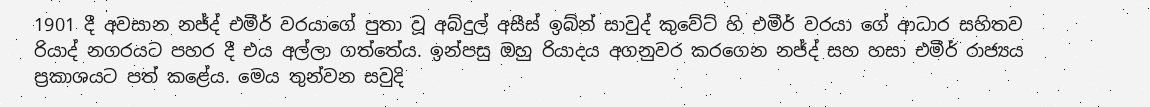1901 දී අවසාන නජ්ද් එමීර් වරයාගේ පුතා වූ අබ්දුල් අසීස් ඉබ්න් සාවුද් කුවේට් හි එමීර් වරයා ගේ ආධාර සහිතව රියාද් නගරයට පහර දී එය අල්ලා ගත්තේය. ඉන්පසු ඔහු රියාදය අගනුවර කරගෙන නජ්ද් සහ හසා එමීර් රාජ්‍යය ප්‍රකාශයට පත් කළේය. මෙය තුන්වන සවුදි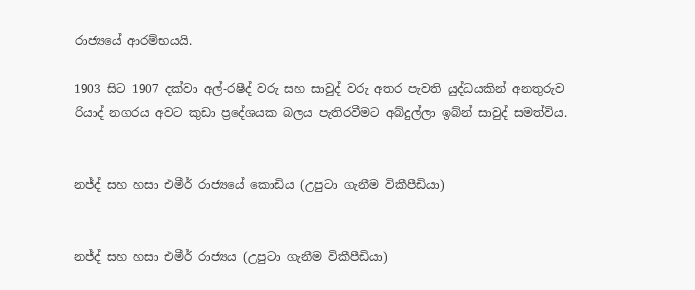රාජ්‍යයේ ආරම්භයයි.

1903 සිට 1907 දක්වා අල්-රෂීද් වරු සහ සාවුද් වරු අතර පැවති යුද්ධයකින් අනතුරුව රියාද් නගරය අවට කුඩා ප්‍රදේශයක බලය පැතිරවීමට අබ්දුල්ලා ඉබ්න් සාවුද් සමත්විය.


නජ්ද් සහ හසා එමීර් රාජ්‍යයේ කොඩිය (උපුටා ගැනීම විකීපීඩියා)


නජ්ද් සහ හසා එමීර් රාජ්‍යය (උපුටා ගැනීම විකීපීඩියා)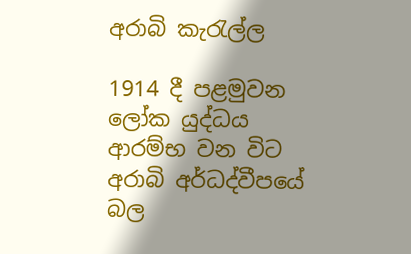අරාබි කැරැල්ල

1914 දී පළමුවන ලෝක යුද්ධය ආරම්භ වන විට අරාබි අර්ධද්වීපයේ බල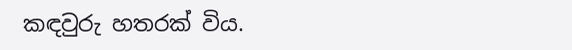කඳවුරු හතරක් විය.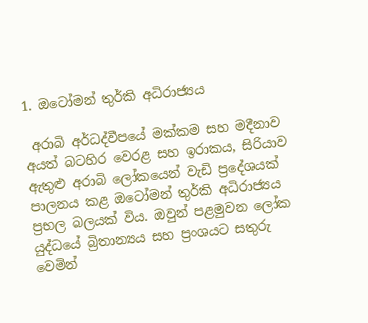1. ඔටෝමන් තුර්කි අධිරාජ්‍යය

 අරාබි අර්ධද්වීපයේ මක්කම සහ මදීනාව අයත් බටහිර වෙරළ සහ ඉරාකය, සිරියාව ඇතුළු අරාබි ලෝකයෙන් වැඩි ප්‍රදේශයක් පාලනය කළ ඔටෝමන් තුර්කි අධිරාජ්‍යය ප්‍රභල බලයක් විය. ඔවුන් පළමුවන ලෝක යුද්ධයේ බ්‍රිතාන්‍යය සහ ප්‍රංශයට සතුරු වෙමින්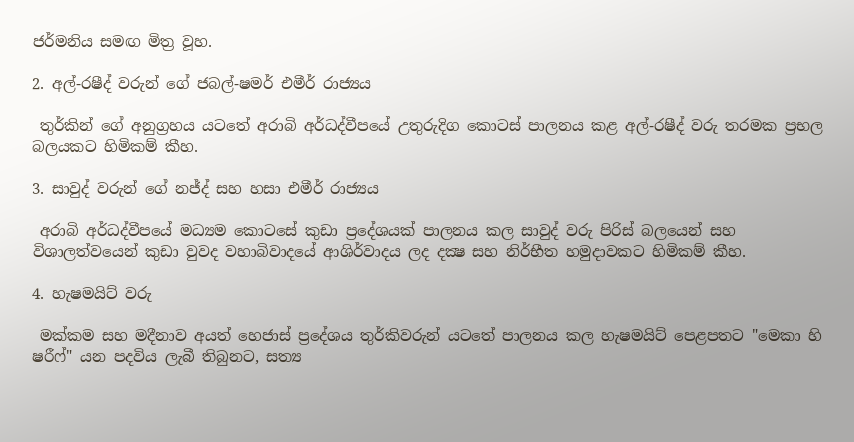ජර්මනිය සමඟ මිත්‍ර වූහ.

2. අල්-රෂීද් වරුන් ගේ ජබල්-ෂමර් එමීර් රාජ්‍යය

 තුර්කින් ගේ අනුග්‍රහය යටතේ අරාබි අර්ධද්වීපයේ උතුරුදිග කොටස් පාලනය කළ අල්-රෂීද් වරු තරමක ප්‍රභල බලයකට හිමිකම් කීහ.

3. සාවුද් වරුන් ගේ නජ්ද් සහ හසා එමීර් රාජ්‍යය

 අරාබි අර්ධද්වීපයේ මධ්‍යම කොටසේ කුඩා ප්‍රදේශයක් පාලනය කල සාවුද් වරු පිරිස් බලයෙන් සහ විශාලත්වයෙන් කුඩා වුවද වහාබිවාදයේ ආශිර්වාදය ලද දක්‍ෂ සහ නිර්භීත හමුදාවකට හිමිකම් කීහ.

4. හැෂමයිට් වරු

 මක්කම සහ මදීනාව අයත් හෙජාස් ප්‍රදේශය තුර්කිවරුන් යටතේ පාලනය කල හැෂමයිට් පෙළපතට "මෙකා හි ෂරීෆ්" යන පදවිය ලැබී තිබුනට, සත්‍ය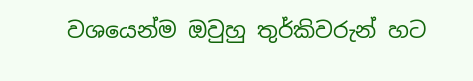වශයෙන්ම ඔවුහු තුර්කිවරුන් හට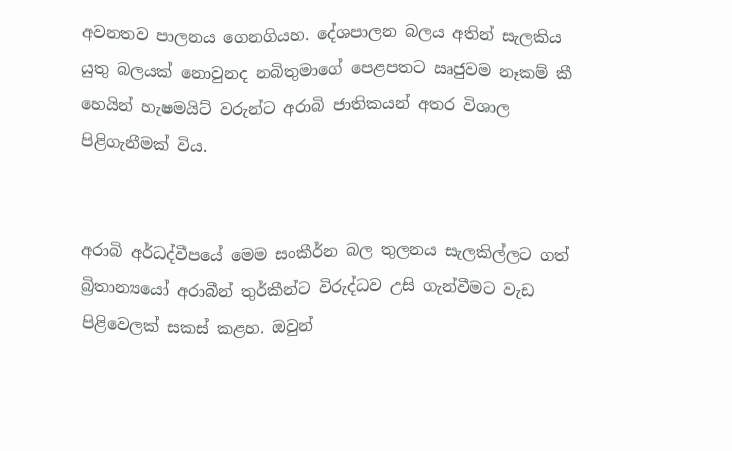අවනතව පාලනය ගෙනගියහ. දේශපාලන බලය අතින් සැලකිය යුතු බලයක් නොවුනද නබිතුමාගේ පෙළපතට ඍජුවම නෑකම් කී හෙයින් හැෂමයිට් වරුන්ට අරාබි ජාතිකයන් අතර විශාල පිළිගැනීමක් විය.


අරාබි අර්ධද්වීපයේ මෙම සංකීර්න බල තුලනය සැලකිල්ලට ගත් බ්‍රිතාන්‍යයෝ අරාබීන් තුර්කීන්ට විරුද්ධව උසි ගැන්වීමට වැඩ පිළිවෙලක් සකස් කළහ. ඔවුන්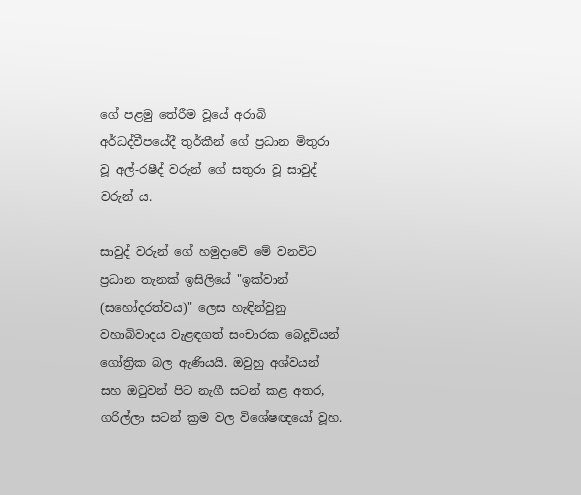ගේ පළමු තේරීම වූයේ අරාබි අර්ධද්වීපයේදී තුර්කීන් ගේ ප්‍රධාන මිතුරා වූ අල්-රෂීද් වරුන් ගේ සතුරා වූ සාවුද් වරුන් ය.

සාවුද් වරුන් ගේ හමුදාවේ මේ වනවිට ප්‍රධාන තැනක් ඉසිලියේ "ඉක්වාන් (සහෝදරත්වය)" ලෙස හැඳින්වුනු වහාබිවාදය වැළඳගත් සංචාරක බෙදූවියන් ගෝත්‍රික බල ඇණියයි. ඔවුහු අශ්වයන් සහ ඔටුවන් පිට නැගී සටන් කළ අතර, ගරිල්ලා සටන් ක්‍රම වල විශේෂඥයෝ වූහ.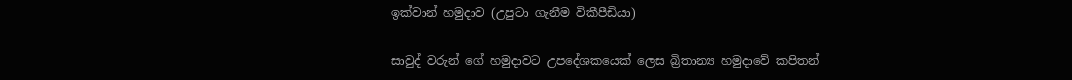ඉක්වාන් හමුදාව (උපුටා ගැනීම විකීපීඩියා)

සාවුද් වරුන් ගේ හමුදාවට උපදේශකයෙක් ලෙස බ්‍රිතාන්‍ය හමුදාවේ කපිතන්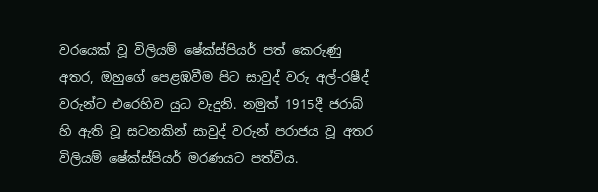වරයෙක් වූ විලියම් ෂේක්ස්පියර් පත් කෙරුණු අතර, ඔහුගේ පෙළඹවීම පිට සාවුද් වරු අල්-රෂීද් වරුන්ට එරෙහිව යුධ වැදුනි. නමුත් 1915දී ජරාබ් හි ඇති වූ සටනකින් සාවුද් වරුන් පරාජය වූ අතර විලියම් ෂේක්ස්පියර් මරණයට පත්විය.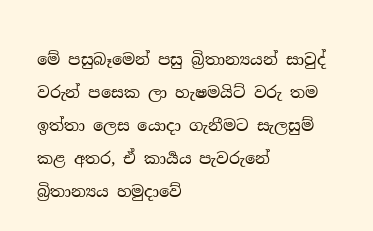මේ පසුබෑමෙන් පසු බ්‍රිතාන්‍යයන් සාවුද් වරුන් පසෙක ලා හැෂමයිට් වරු තම ඉත්තා ලෙස යොදා ගැනීමට සැලසුම් කළ අතර, ඒ කාර්‍යය පැවරුනේ බ්‍රිතාන්‍යය හමුදාවේ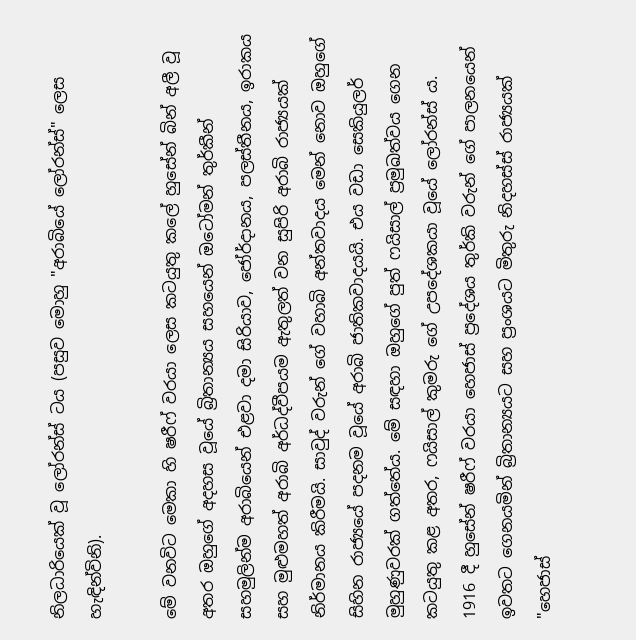නිලධාරියෙක් වූ ලෝරන්ස් ටය (පසුව මොහු "අරාබියේ ලෝරන්ස්" ලෙස හැඳින්විනි).

මේ වනවිට මෙකා හි ෂරීෆ් වරයා ලෙස කටයුතු කලේ හුසේන් බින් අලී වූ අතර ඔහුගේ අදහස වූයේ බ්‍රිතාන්‍යය සහයෙන් ඔටෝමන් තුර්කීන් සහමුලින්ම අරාබියෙන් එළවා දමා සිරියාව, ජෝර්දානය, පලස්තීනය, ඉරාකය සහ මුළුමහත් අරාබි අර්ධද්වීපයම ඇතුලත් වන සුපිරි අරාබි රාජ්‍යයක් නිර්මානය කිරීමයි. සාවුද් වරුන් ගේ වහාබි අන්තවාදය මෙන් නොව ඔහුගේ සිහින රාජ්‍යයේ පදනම වූයේ අරාබි ජාතිකවාදයයි. එය වඩා සෙකියුලර් මුහුණුවරක් ගත්තේය. මේ සඳහා ඔහුගේ පුත් ෆයිසාල් ප්‍රමුඛත්වය ගෙන කටයුතු කළ අතර, ෆයිසාල් කුමරු ගේ උපදේශකයා වූයේ ලෝරන්ස් ය.
1916 දී හුසේන් ෂරීෆ් වරයා හෙජාස් ප්‍රදේශය තුර්කි වරුන් ගේ පාලනයෙන් ඉවතට ගෙනයමින් බ්‍රිතාන්‍යයට සහ ප්‍රංශයට මිතුරු නිදහස්ස් රාජ්‍යයක් "හෙජාස්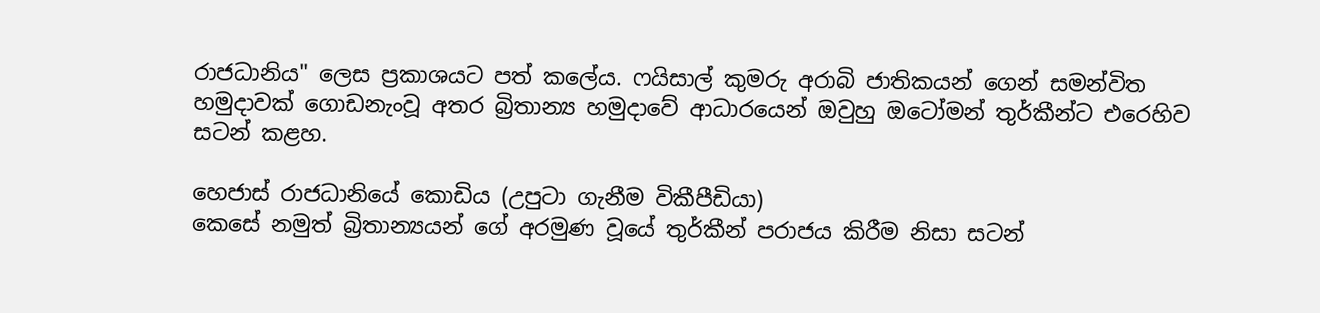රාජධානිය" ලෙස ප්‍රකාශයට පත් කලේය. ෆයිසාල් කුමරු අරාබි ජාතිකයන් ගෙන් සමන්විත හමුදාවක් ගොඩනැංවූ අතර බ්‍රිතාන්‍ය හමුදාවේ ආධාරයෙන් ඔවුහු ඔටෝමන් තුර්කීන්ට එරෙහිව සටන් කළහ.

හෙජාස් රාජධානියේ කොඩිය (උපුටා ගැනීම විකීපීඩියා)
කෙසේ නමුත් බ්‍රිතාන්‍යයන් ගේ අරමුණ වූයේ තුර්කීන් පරාජය කිරීම නිසා සටන්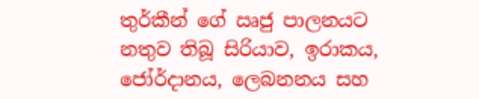තුර්කීන් ගේ ඍජු පාලනයට නතුව තිබූ සිරියාව, ඉරාකය, ජෝර්දානය, ලෙබනනය සහ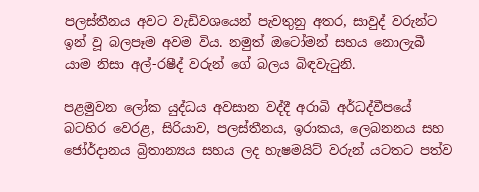පලස්තීනය අවට වැඩිවශයෙන් පැවතුනු අතර, සාවුද් වරුන්ට ඉන් වූ බලපෑම අවම විය. නමුත් ඔටෝමන් සහය නොලැබී යාම නිසා අල්-රෂීද් වරුන් ගේ බලය බිඳවැටුනි.

පළමුවන ලෝක යුද්ධය අවසාන වද්දී අරාබි අර්ධද්වීපයේ බටහිර වෙරළ, සිරියාව, පලස්තීනය, ඉරාකය, ලෙබනනය සහ ජෝර්දානය බ්‍රිතාන්‍යය සහය ලද හැෂමයිට් වරුන් යටතට පත්ව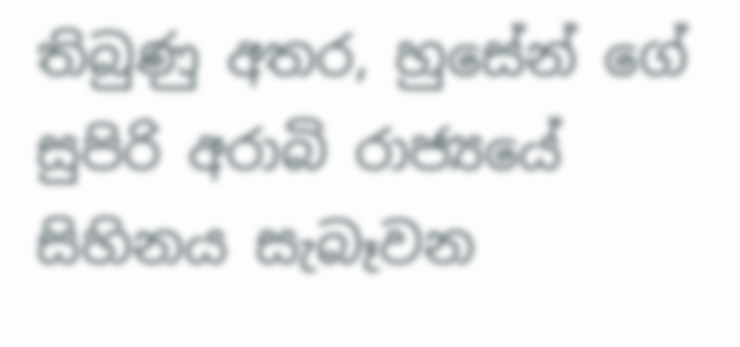තිබුණු අතර, හුසේන් ගේ සුපිරි අරාබි රාජ්‍යයේ සිහිනය සැබෑවන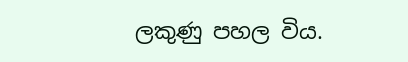ලකුණු පහල විය.